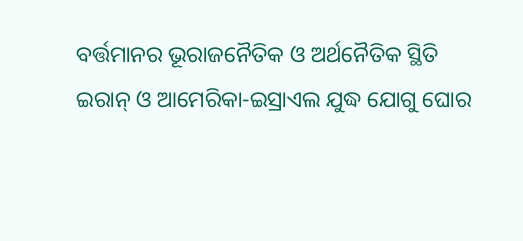ବର୍ତ୍ତମାନର ଭୂରାଜନୈତିକ ଓ ଅର୍ଥନୈତିକ ସ୍ଥିତି ଇରାନ୍ ଓ ଆମେରିକା-ଇସ୍ରାଏଲ ଯୁଦ୍ଧ ଯୋଗୁ ଘୋର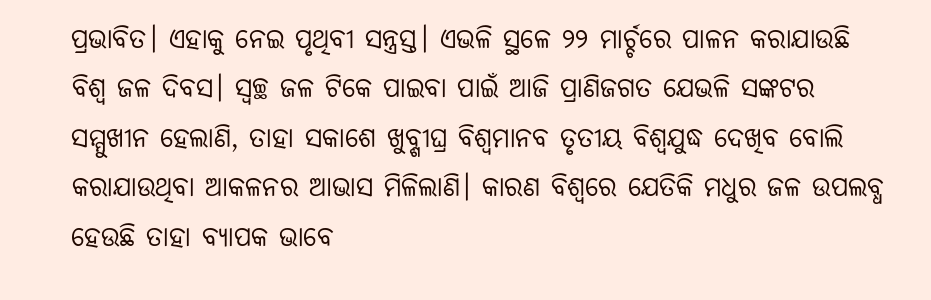ପ୍ରଭାବିତ। ଏହାକୁ ନେଇ ପୃଥିବୀ ସନ୍ତ୍ରସ୍ତ। ଏଭଳି ସ୍ଥଳେ ୨୨ ମାର୍ଚ୍ଚରେ ପାଳନ କରାଯାଉଛି ବିଶ୍ୱ ଜଳ ଦିବସ। ସ୍ୱଚ୍ଛ ଜଳ ଟିକେ ପାଇବା ପାଇଁ ଆଜି ପ୍ରାଣିଜଗତ ଯେଭଳି ସଙ୍କଟର ସମ୍ମୁଖୀନ ହେଲାଣି, ତାହା ସକାଶେ ଖୁବ୍ଶୀଘ୍ର ବିଶ୍ୱମାନବ ତୃତୀୟ ବିଶ୍ୱଯୁଦ୍ଧ ଦେଖିବ ବୋଲି କରାଯାଉଥିବା ଆକଳନର ଆଭାସ ମିଳିଲାଣି। କାରଣ ବିଶ୍ୱରେ ଯେତିକି ମଧୁର ଜଳ ଉପଲବ୍ଧ ହେଉଛି ତାହା ବ୍ୟାପକ ଭାବେ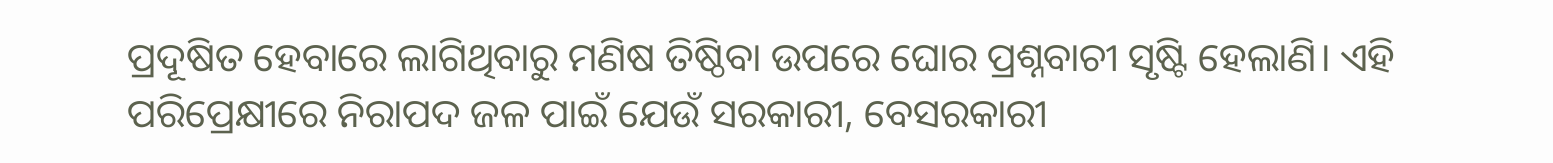ପ୍ରଦୂଷିତ ହେବାରେ ଲାଗିଥିବାରୁ ମଣିଷ ତିଷ୍ଠିବା ଉପରେ ଘୋର ପ୍ରଶ୍ନବାଚୀ ସୃଷ୍ଟି ହେଲାଣି। ଏହି ପରିପ୍ରେକ୍ଷୀରେ ନିରାପଦ ଜଳ ପାଇଁ ଯେଉଁ ସରକାରୀ, ବେସରକାରୀ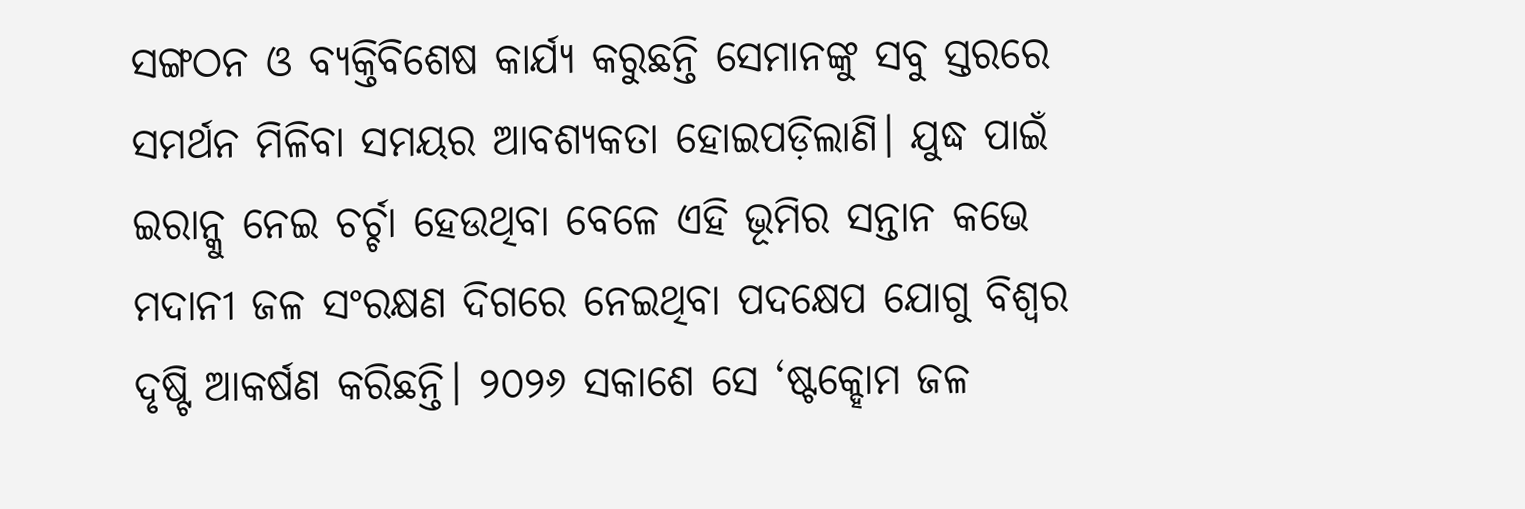ସଙ୍ଗଠନ ଓ ବ୍ୟକ୍ତିବିଶେଷ କାର୍ଯ୍ୟ କରୁଛନ୍ତି ସେମାନଙ୍କୁ ସବୁ ସ୍ତରରେ ସମର୍ଥନ ମିଳିବା ସମୟର ଆବଶ୍ୟକତା ହୋଇପଡ଼ିଲାଣି। ଯୁଦ୍ଧ ପାଇଁ ଇରାନ୍କୁ ନେଇ ଚର୍ଚ୍ଚା ହେଉଥିବା ବେଳେ ଏହି ଭୂମିର ସନ୍ତାନ କଭେ ମଦାନୀ ଜଳ ସଂରକ୍ଷଣ ଦିଗରେ ନେଇଥିବା ପଦକ୍ଷେପ ଯୋଗୁ ବିଶ୍ୱର ଦୃଷ୍ଟି ଆକର୍ଷଣ କରିଛନ୍ତି। ୨୦୨୬ ସକାଶେ ସେ ‘ଷ୍ଟକ୍ହୋମ ଜଳ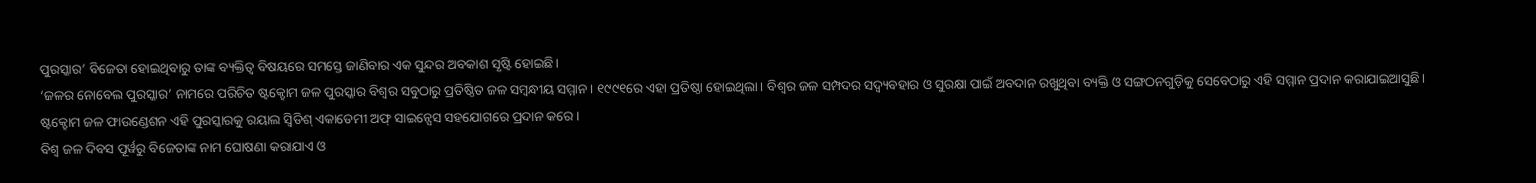ପୁରସ୍କାର’ ବିଜେତା ହୋଇଥିବାରୁ ତାଙ୍କ ବ୍ୟକ୍ତିତ୍ୱ ବିଷୟରେ ସମସ୍ତେ ଜାଣିବାର ଏକ ସୁନ୍ଦର ଅବକାଶ ସୃଷ୍ଟି ହୋଇଛି।
‘ଜଳର ନୋବେଲ ପୁରସ୍କାର’ ନାମରେ ପରିଚିତ ଷ୍ଟକ୍ହୋମ ଜଳ ପୁରସ୍କାର ବିଶ୍ୱର ସବୁଠାରୁ ପ୍ରତିଷ୍ଠିତ ଜଳ ସମ୍ୱନ୍ଧୀୟ ସମ୍ମାନ। ୧୯୯୧ରେ ଏହା ପ୍ରତିଷ୍ଠା ହୋଇଥିଲା। ବିଶ୍ୱର ଜଳ ସମ୍ପଦର ସଦ୍ବ୍ୟବହାର ଓ ସୁରକ୍ଷା ପାଇଁ ଅବଦାନ ରଖୁଥିବା ବ୍ୟକ୍ତି ଓ ସଙ୍ଗଠନଗୁଡ଼ିକୁ ସେବେଠାରୁ ଏହି ସମ୍ମାନ ପ୍ରଦାନ କରାଯାଇଆସୁଛି।
ଷ୍ଟକ୍ହୋମ ଜଳ ଫାଉଣ୍ଡେଶନ ଏହି ପୁରସ୍କାରକୁ ରୟାଲ ସ୍ୱିଡିଶ୍ ଏକାଡେମୀ ଅଫ୍ ସାଇନ୍ସେସ ସହଯୋଗରେ ପ୍ରଦାନ କରେ।
ବିଶ୍ୱ ଜଳ ଦିବସ ପୂର୍ୱରୁ ବିଜେତାଙ୍କ ନାମ ଘୋଷଣା କରାଯାଏ ଓ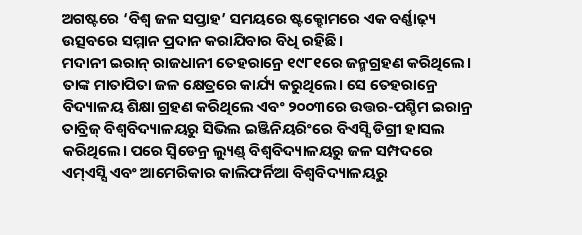ଅଗଷ୍ଟରେ ‘ବିଶ୍ୱ ଜଳ ସପ୍ତାହ’ ସମୟରେ ଷ୍ଟକ୍ହୋମରେ ଏକ ବର୍ଣ୍ଣାଢ଼୍ୟ ଉତ୍ସବରେ ସମ୍ମାନ ପ୍ରଦାନ କରାଯିବାର ବିଧି ରହିଛି।
ମଦାନୀ ଇରାନ୍ ରାଜଧାନୀ ତେହରାନ୍ରେ ୧୯୮୧ରେ ଜନ୍ମଗ୍ରହଣ କରିଥିଲେ। ତାଙ୍କ ମାତାପିତା ଜଳ କ୍ଷେତ୍ରରେ କାର୍ଯ୍ୟ କରୁଥିଲେ। ସେ ତେହରାନ୍ରେ ବିଦ୍ୟାଳୟ ଶିକ୍ଷା ଗ୍ରହଣ କରିଥିଲେ ଏବଂ ୨୦୦୩ରେ ଉତ୍ତର-ପଶ୍ଚିମ ଇରାନ୍ର ତାବ୍ରିଜ୍ ବିଶ୍ୱବିଦ୍ୟାଳୟରୁ ସିଭିଲ ଇଞ୍ଜିନିୟରିଂରେ ବିଏସ୍ସି ଡିଗ୍ରୀ ହାସଲ କରିଥିଲେ। ପରେ ସ୍ୱିଡେନ୍ର ଲ୍ୟୁଣ୍ଡ୍ ବିଶ୍ୱବିଦ୍ୟାଳୟରୁ ଜଳ ସମ୍ପଦରେ ଏମ୍ଏସ୍ସି ଏବଂ ଆମେରିକାର କାଲିଫର୍ନିଆ ବିଶ୍ୱବିଦ୍ୟାଳୟରୁ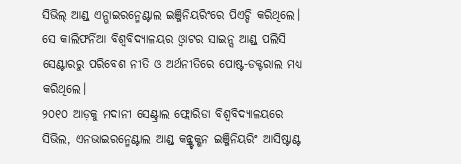ସିଭିଲ୍ ଆଣ୍ଡ୍ ଏନ୍ଭାଇରନ୍ମେଣ୍ଟାଲ ଇଞ୍ଜିନିୟରିଂରେ ପିଏଚ୍ଡି କରିଥିଲେ। ସେ କାଲିଫର୍ନିଆ ବିଶ୍ୱବିଦ୍ୟାଳୟର ଓ୍ୱାଟର ସାଇନ୍ସ ଆଣ୍ଡ୍ ପଲିସି ସେଣ୍ଟାରରୁ ପରିବେଶ ନୀତି ଓ ଅର୍ଥନୀତିରେ ପୋଷ୍ଟ-ଡକ୍ଟରାଲ ମଧ୍ୟ କରିଥିଲେ।
୨୦୧୦ ଆଡ଼କୁ ମଦାନୀ ସେଣ୍ଟ୍ରାଲ ଫ୍ଲୋରିଡା ବିଶ୍ୱବିଦ୍ୟାଳୟରେ ସିଭିଲ, ଏନଭାଇରନ୍ମେଣ୍ଟାଲ ଆଣ୍ଡ୍ କନ୍ଷ୍ଟ୍ରକ୍ଶନ ଇଞ୍ଜିନିୟରିଂ ଆସିଷ୍ଟାଣ୍ଟ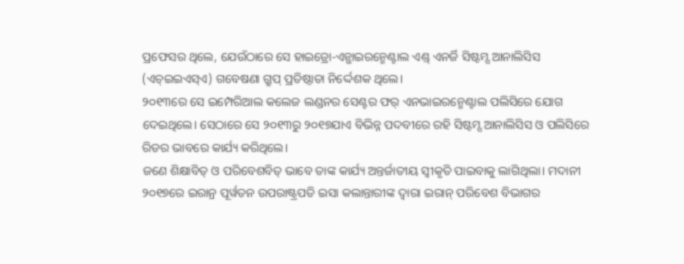ପ୍ରଫେସର ଥିଲେ, ଯେଉଁଠାରେ ସେ ହାଇଡ୍ରୋ-ଏନ୍ଭାଇରନ୍ମେଣ୍ଟାଲ ଏଣ୍ଡ୍ ଏନର୍ଜି ସିଷ୍ଟମ୍ସ ଆନାଲିସିସ (ଏଚ୍ଇଇଏସ୍ଏ) ଗବେଷଣା ଗ୍ରୁପ୍ ପ୍ରତିଷ୍ଠାତା ନିର୍ଦ୍ଦେଶକ ଥିଲେ।
୨୦୧୩ରେ ସେ ଇମ୍ପେରିଆଲ କଲେଜ ଲଣ୍ଡନର ସେଣ୍ଟର ଫର୍ ଏନଭାଇରନ୍ମେଣ୍ଟାଲ ପଲିସିରେ ଯୋଗ ଦେଇଥିଲେ। ସେଠାରେ ସେ ୨୦୧୩ରୁ ୨୦୧୭ଯାଏ ବିଭିନ୍ନ ପଦବୀରେ ରହି ସିଷ୍ଟମ୍ସ ଆନାଲିସିସ ଓ ପଲିସିରେ ରିଡର ଭାବରେ କାର୍ଯ୍ୟ କରିଥିଲେ।
ଜଣେ ଶିକ୍ଷାବିତ୍ ଓ ପରିବେଶବିତ୍ ଭାବେ ତାଙ୍କ କାର୍ଯ୍ୟ ଅନ୍ତର୍ଜାତୀୟ ସ୍ୱୀକୃତି ପାଇବାକୁ ଲାଗିଥିଲା। ମଦାନୀ ୨୦୧୭ରେ ଇରାନ୍ର ପୂର୍ୱତନ ଉପରାଷ୍ଟ୍ରପତି ଇସା କଲାନ୍ତାରୀଙ୍କ ଦ୍ୱାରା ଇରାନ୍ ପରିବେଶ ବିଭାଗର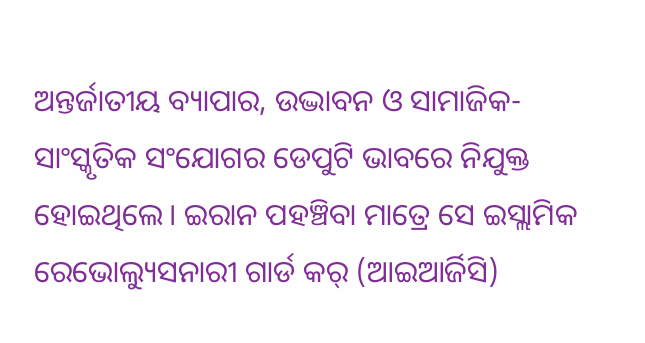ଅନ୍ତର୍ଜାତୀୟ ବ୍ୟାପାର, ଉଦ୍ଭାବନ ଓ ସାମାଜିକ-ସାଂସ୍କୃତିକ ସଂଯୋଗର ଡେପୁଟି ଭାବରେ ନିଯୁକ୍ତ ହୋଇଥିଲେ। ଇରାନ ପହଞ୍ଚିବା ମାତ୍ରେ ସେ ଇସ୍ଲାମିକ ରେଭୋଲ୍ୟୁସନାରୀ ଗାର୍ଡ କର୍ (ଆଇଆର୍ଜିସି)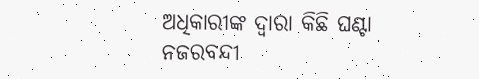ଅଧିକାରୀଙ୍କ ଦ୍ୱାରା କିଛି ଘଣ୍ଟା ନଜରବନ୍ଦୀ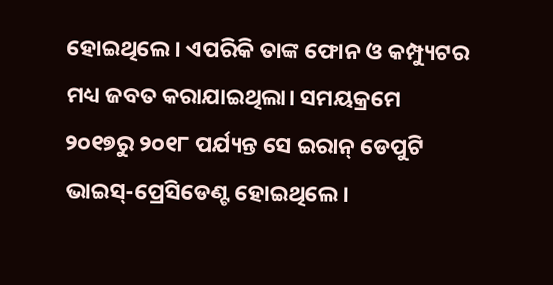ହୋଇଥିଲେ। ଏପରିକି ତାଙ୍କ ଫୋନ ଓ କମ୍ପ୍ୟୁଟର ମଧ୍ୟ ଜବତ କରାଯାଇଥିଲା। ସମୟକ୍ରମେ ୨୦୧୭ରୁ ୨୦୧୮ ପର୍ଯ୍ୟନ୍ତ ସେ ଇରାନ୍ ଡେପୁଟି ଭାଇସ୍-ପ୍ରେସିଡେଣ୍ଟ ହୋଇଥିଲେ।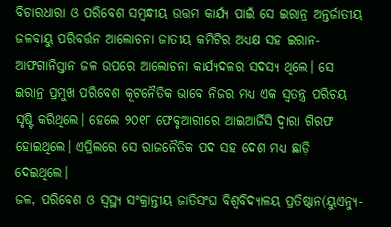ବିଚାରଧାରା ଓ ପରିବେଶ ସମ୍ୱନ୍ଧୀୟ ଉତ୍ତମ କାର୍ଯ୍ୟ ପାଇଁ ସେ ଇରାନ୍ର ଅନ୍ତର୍ଜାତୀୟ ଜଳବାୟୁ ପରିବର୍ତ୍ତନ ଆଲୋଚନା ଜାତୀୟ କମିଟିର ଅଧ୍ୟକ୍ଷ ସହ ଇରାନ-ଆଫଗାନିସ୍ତାନ ଜଳ ଉପରେ ଆଲୋଚନା କାର୍ଯ୍ୟଦଳର ସଦସ୍ୟ ଥିଲେ। ସେ ଇରାନ୍ର ପ୍ରମୁଖ ପରିବେଶ କୂଟନୈତିକ ଭାବେ ନିଜର ମଧ୍ୟ ଏକ ସ୍ୱତନ୍ତ୍ର ପରିଚୟ ସୃଷ୍ଟି କରିଥିଲେ। ହେଲେ ୨୦୧୮ ଫେବୃଆରୀରେ ଆଇଆର୍ଜିସି ଦ୍ୱାରା ଗିରଫ ହୋଇଥିଲେ। ଏପ୍ରିଲରେ ସେ ରାଜନୈତିକ ପଦ ସହ ଦେଶ ମଧ୍ୟ ଛାଡ଼ି ଦେଇଥିଲେ।
ଜଳ, ପରିବେଶ ଓ ସ୍ୱସ୍ଥ୍ୟ ସଂକ୍ରାନ୍ତୀୟ ଜାତିସଂଘ ବିଶ୍ୱବିଦ୍ୟାଳୟ ପ୍ରତିଷ୍ଠାନ(ୟୁଏନ୍ୟୁ-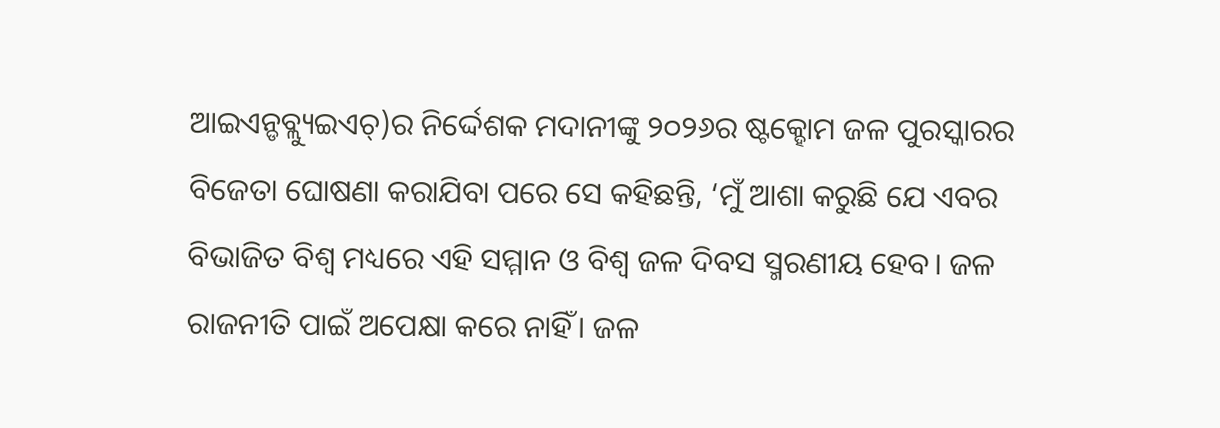ଆଇଏନ୍ଡବ୍ଲ୍ୟୁଇଏଚ୍)ର ନିର୍ଦ୍ଦେଶକ ମଦାନୀଙ୍କୁ ୨୦୨୬ର ଷ୍ଟକ୍ହୋମ ଜଳ ପୁରସ୍କାରର ବିଜେତା ଘୋଷଣା କରାଯିବା ପରେ ସେ କହିଛନ୍ତି, ‘ମୁଁ ଆଶା କରୁଛି ଯେ ଏବର ବିଭାଜିତ ବିଶ୍ୱ ମଧ୍ୟରେ ଏହି ସମ୍ମାନ ଓ ବିଶ୍ୱ ଜଳ ଦିବସ ସ୍ମରଣୀୟ ହେବ। ଜଳ ରାଜନୀତି ପାଇଁ ଅପେକ୍ଷା କରେ ନାହିଁ। ଜଳ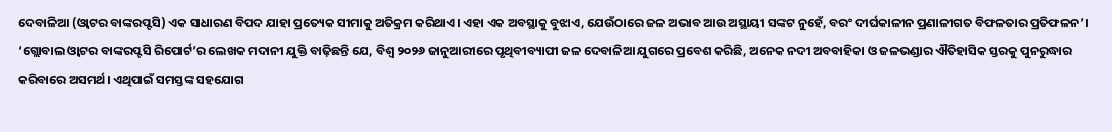ଦେବାଳିଆ (ଓ୍ୱାଟର ବାଙ୍କରପ୍ଟସି) ଏକ ସାଧାରଣ ବିପଦ ଯାହା ପ୍ରତ୍ୟେକ ସୀମାକୁ ଅତିକ୍ରମ କରିଥାଏ। ଏହା ଏକ ଅବସ୍ଥାକୁ ବୁଝାଏ, ଯେଉଁଠାରେ ଜଳ ଅଭାବ ଆଉ ଅସ୍ଥାୟୀ ସଙ୍କଟ ନୁହେଁ, ବରଂ ଦୀର୍ଘକାଳୀନ ପ୍ରଣାଳୀଗତ ବିଫଳତାର ପ୍ରତିଫଳନ’।
‘ଗ୍ଲୋବାଲ ଓ୍ୱାଟର ବାଙ୍କରପ୍ଟସି ରିପୋର୍ଟ’ର ଲେଖକ ମଦାନୀ ଯୁକ୍ତି ବାଢ଼ିଛନ୍ତି ଯେ, ବିଶ୍ୱ ୨୦୨୬ ଜାନୁଆରୀରେ ପୃଥିବୀବ୍ୟାପୀ ଜଳ ଦେବାଳିଆ ଯୁଗରେ ପ୍ରବେଶ କରିଛି, ଅନେକ ନଦୀ ଅବବାହିକା ଓ ଜଳଭଣ୍ଡାର ଐତିହାସିକ ସ୍ତରକୁ ପୁନରୁଦ୍ଧାର କରିବାରେ ଅସମର୍ଥ। ଏଥିପାଇଁ ସମସ୍ତଙ୍କ ସହଯୋଗ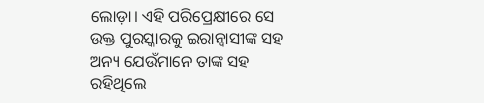ଲୋଡ଼ା। ଏହି ପରିପ୍ରେକ୍ଷୀରେ ସେ ଉକ୍ତ ପୁରସ୍କାରକୁ ଇରାନ୍ବାସୀଙ୍କ ସହ ଅନ୍ୟ ଯେଉଁମାନେ ତାଙ୍କ ସହ ରହିଥିଲେ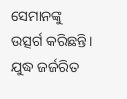ସେମାନଙ୍କୁ ଉତ୍ସର୍ଗ କରିଛନ୍ତି। ଯୁଦ୍ଧ ଜର୍ଜରିତ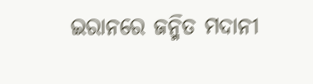ଇରାନରେ ଜନ୍ମିତ ମଦାନୀ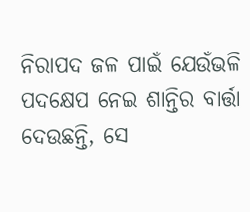ନିରାପଦ ଜଳ ପାଇଁ ଯେଉଁଭଳି ପଦକ୍ଷେପ ନେଇ ଶାନ୍ତିର ବାର୍ତ୍ତା ଦେଉଛନ୍ତି, ସେ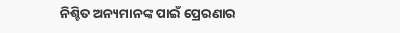ନିଶ୍ଚିତ ଅନ୍ୟମାନଙ୍କ ପାଇଁ ପ୍ରେରଣାର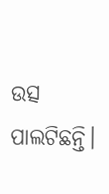ଉତ୍ସ ପାଲଟିଛନ୍ତି।